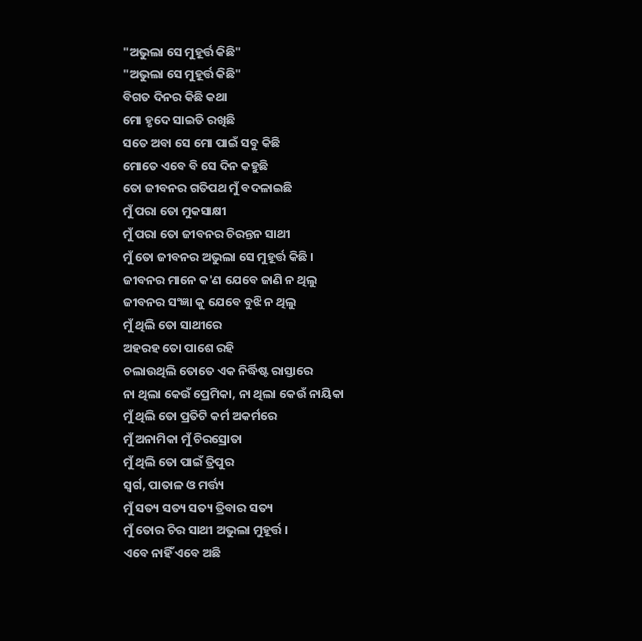"ଅଭୁଲା ସେ ମୁହୂର୍ତ୍ତ କିଛି"
"ଅଭୁଲା ସେ ମୁହୂର୍ତ୍ତ କିଛି"
ବିଗତ ଦିନର କିଛି କଥା
ମୋ ହୃଦେ ସାଇତି ରଖିଛି
ସତେ ଅବା ସେ ମୋ ପାଇଁ ସବୁ କିଛି
ମୋତେ ଏବେ ବି ସେ ଦିନ କହୁଛି
ତୋ ଜୀବନର ଗତିପଥ ମୁଁ ବଦଳାଇଛି
ମୁଁ ପରା ତୋ ମୁକସାକ୍ଷୀ
ମୁଁ ପରା ତୋ ଜୀବନର ଚିରନ୍ତନ ସାଥୀ
ମୁଁ ତୋ ଜୀବନର ଅଭୁଲା ସେ ମୁହୂର୍ତ୍ତ କିଛି ।
ଜୀବନର ମାନେ କ'ଣ ଯେବେ ଜାଣି ନ ଥିଲୁ
ଜୀବନର ସଂଜ୍ଞା କୁ ଯେବେ ବୁଝି ନ ଥିଲୁ
ମୁଁ ଥିଲି ତୋ ସାଥୀରେ
ଅହରହ ତୋ ପାଶେ ରହି
ଚଲାଉଥିଲି ତୋତେ ଏକ ନିର୍ଦ୍ଧିଷ୍ଟ ରାସ୍ତାରେ
ନା ଥିଲା କେଉଁ ପ୍ରେମିକା, ନା ଥିଲା କେଉଁ ନାୟିକା
ମୁଁ ଥିଲି ତୋ ପ୍ରତିଟି କର୍ମ ଅକର୍ମରେ
ମୁଁ ଅନାମିକା ମୁଁ ଚିରସ୍ରୋତା
ମୁଁ ଥିଲି ତୋ ପାଇଁ ତ୍ରିପୁର
ସ୍ଵର୍ଗ, ପାତାଳ ଓ ମର୍ତ୍ତ୍ୟ
ମୁଁ ସତ୍ୟ ସତ୍ୟ ସତ୍ୟ ତ୍ରିବାର ସତ୍ୟ
ମୁଁ ତୋର ଚିର ସାଥୀ ଅଭୁଲା ମୁହୂର୍ତ୍ତ ।
ଏବେ ନାହିଁ ଏବେ ଅଛି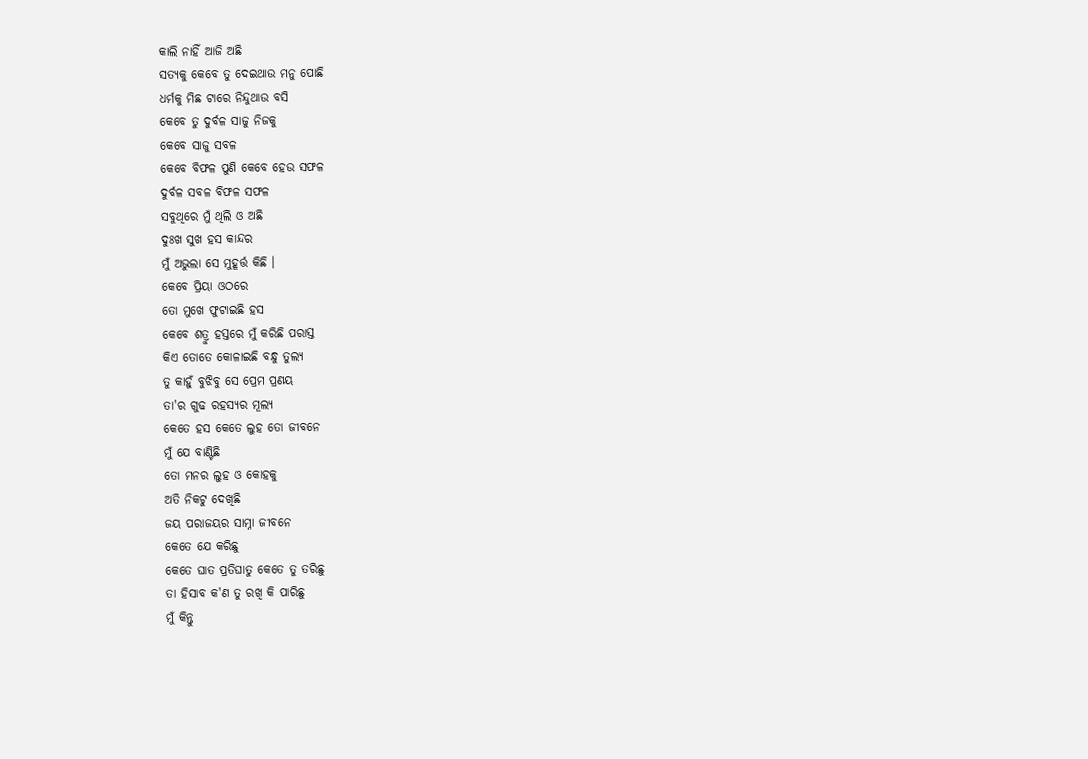କାଲି ନାହିଁ ଆଜି ଅଛି
ସତ୍ୟକୁ କେବେ ତୁ ଦେଇଥାଉ ମନୁ ପୋଛି
ଧର୍ମକୁ ମିଛ ଟାରେ ନିନ୍ଦୁଥାଉ ବସି
କେବେ ତୁ ଦୁର୍ବଳ ସାଜୁ ନିଜକୁ
କେବେ ସାଜୁ ସବଳ
କେବେ ବିଫଳ ପୁଣି କେବେ ହେଉ ସଫଳ
ଦୁର୍ବଳ ସବଳ ବିଫଳ ସଫଳ
ସବୁଥିରେ ମୁଁ ଥିଲି ଓ ଅଛି
ଦୁଃଖ ସୁଖ ହସ କାନ୍ଦର
ମୁଁ ଅଭୁଲା ସେ ମୁହୂର୍ତ୍ତ କିଛି ।
କେବେ ପ୍ରିୟା ଓଠରେ
ତୋ ମୁଖେ ଫୁଟାଇଛି ହସ
କେବେ ଶତ୍ରୁ ହସ୍ତରେ ମୁଁ କରିଛି ପରାସ୍ତ
କିଏ ତୋତେ କୋଳାଇଛି ବନ୍ଧୁ ତୁଲ୍ୟ
ତୁ କାହୁଁ ବୁଝିବୁ ସେ ପ୍ରେମ ପ୍ରଣୟ
ତା'ର ଗୁଢ ରହସ୍ୟର ମୂଲ୍ୟ
କେତେ ହସ କେତେ ଲୁହ ତୋ ଜୀବନେ
ମୁଁ ଯେ ବାଣ୍ଟିଛି
ତୋ ମନର ଲୁହ ଓ କୋହକୁ
ଅତି ନିକଟୁ ଦେଖିଛି
ଜୟ ପରାଜୟର ସାମ୍ନା ଜୀବନେ
କେତେ ଯେ କରିଛୁ
କେତେ ଘାତ ପ୍ରତିଘାତୁ କେତେ ତୁ ତରିଛୁ
ତା ହିସାବ କ'ଣ ତୁ ରଖି କି ପାରିଛୁ
ମୁଁ କିନ୍ତୁ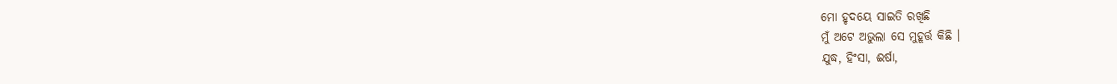ମୋ ହୃଦୟେ ସାଇତି ରଖିଛି
ମୁଁ ଅଟେ ଅଭୁଲା ସେ ମୁହୂର୍ତ୍ତ କିଛି ।
ଯୁଦ୍ଧ, ହିଂସା, ଈର୍ଷା,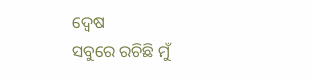ଦ୍ୱେଷ
ସବୁରେ ରଚିଛି ମୁଁ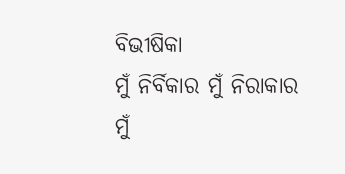ବିଭୀଷିକା
ମୁଁ ନିର୍ବିକାର ମୁଁ ନିରାକାର
ମୁଁ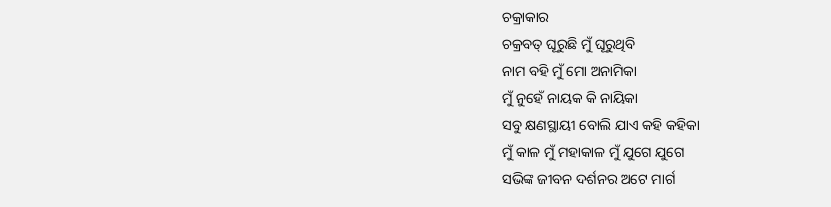ଚକ୍ରାକାର
ଚକ୍ରବତ୍ ଘୂରୁଛି ମୁଁ ଘୂରୁଥିବି
ନାମ ବହି ମୁଁ ମୋ ଅନାମିକା
ମୁଁ ନୁହେଁ ନାୟକ କି ନାୟିକା
ସବୁ କ୍ଷଣସ୍ଥାୟୀ ବୋଲି ଯାଏ କହି କହିକା
ମୁଁ କାଳ ମୁଁ ମହାକାଳ ମୁଁ ଯୁଗେ ଯୁଗେ
ସଭିଙ୍କ ଜୀବନ ଦର୍ଶନର ଅଟେ ମାର୍ଗ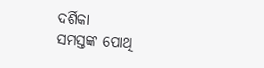ଦର୍ଶିକା
ସମସ୍ତଙ୍କ ପୋଥି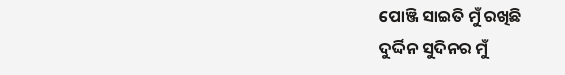ପୋଞ୍ଜି ସାଇତି ମୁଁ ରଖିଛି
ଦୁର୍ଦ୍ଦିନ ସୁଦିନର ମୁଁ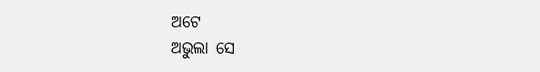ଅଟେ
ଅଭୁଲା ସେ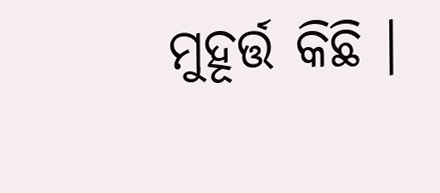ମୁହୂର୍ତ୍ତ କିଛି ।